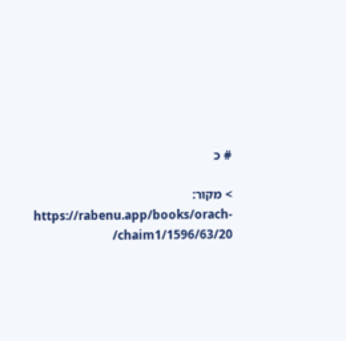# כ

> מקור: https://rabenu.app/books/orach-chaim1/1596/63/20/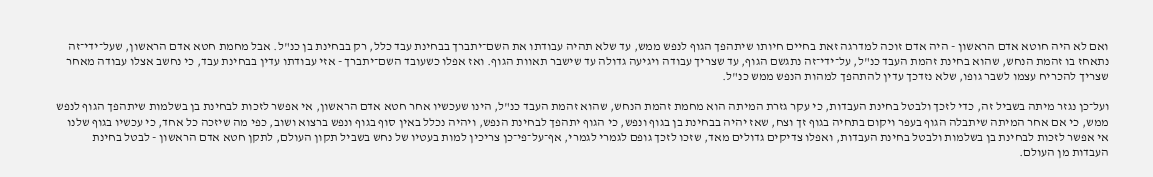ואם לא היה חוטא אדם הראשון - היה אדם זוכה למדרגה זאת בחיים חיותו שיתהפך הגוף לנפש ממש, עד שלא תהיה עבודתו את השם־יתברך בבחינת עבד כלל, רק בבחינת בן כנ"ל. אבל מחמת חטא אדם הראשון, שעל־ידי־זה נתאחז בו זהמת הנחש, שהוא בחינת זהמת העבד כנ"ל, על־ידי־זה נתגשם הגוף, עד שצריך עבודה ויגיעה גדולה עד שישבר תאוות הגוף. ואז אפלו כשעובד השם־יתברך - אזי עבודתו עדין בבחינת עבד, כי נחשב אצלו עבודה מאחר שצריך להכריח עצמו לשבר גופו, שלא נזדכך עדין להתהפך למהות הנפש ממש כנ"ל.

ועל־כן נגזר מיתה בשביל זה, כדי לזכך ולבטל בחינת העבדות, כי עקר גזרת המיתה הוא מחמת זהמת הנחש, שהוא זהמת העבד כנ"ל, הינו שעכשיו אחר חטא אדם הראשון, אי אפשר לזכות לבחינת בן בשלמות שיתהפך הגוף לנפש ממש, כי אם אחר המיתה שיתבלה הגוף בעפר ויקום בתחיה בגוף זך וצח, שאז יהיה בבחינת בן בגוף ונפש, כי הגוף יתהפך לבחינת הנפש, ויהיה נכלל באין סוף בגוף ונפש ברצוא ושוב, כפי מה שיזכה כל אחד, כי עכשיו בגוף שלנו אי אפשר לזכות לבחינת בן בשלמות ולבטל בחינת העבדות, ואפלו צדיקים גדולים מאד, שזכו לזכך גופם לגמרי לגמרי, אף־על־פי־כן צריכין למות בעטיו של נחש בשביל תקון העולם, לתקן חטא אדם הראשון - לבטל בחינת העבדות מן העולם.